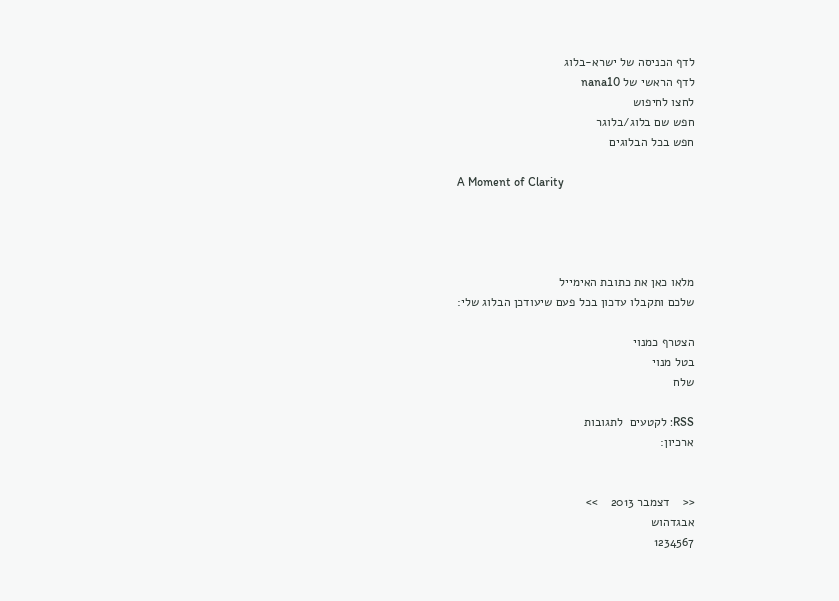לדף הכניסה של ישרא-בלוג
לדף הראשי של nana10
לחצו לחיפוש
חפש שם בלוג/בלוגר
חפש בכל הבלוגים

A Moment of Clarity




מלאו כאן את כתובת האימייל
שלכם ותקבלו עדכון בכל פעם שיעודכן הבלוג שלי:

הצטרף כמנוי
בטל מנוי
שלח

RSS: לקטעים  לתגובות
ארכיון:


<<    דצמבר 2013    >>
אבגדהוש
1234567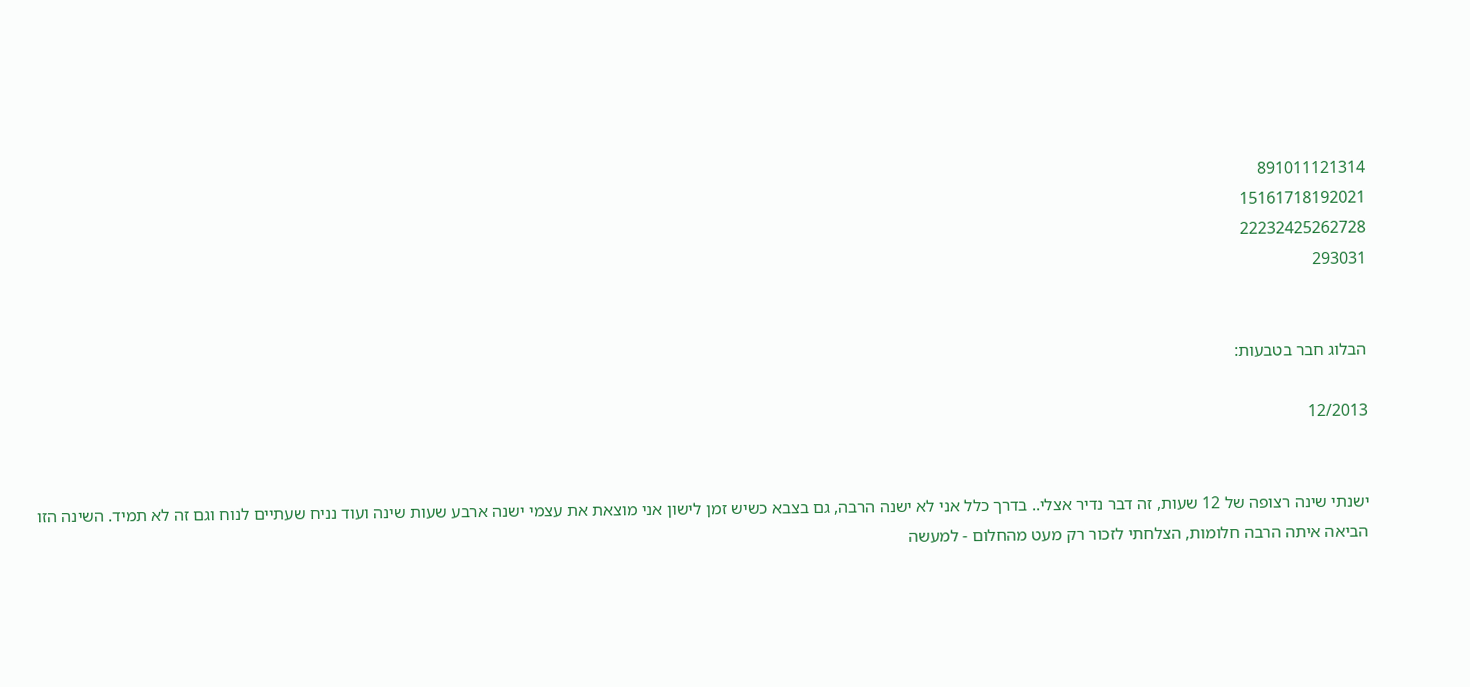891011121314
15161718192021
22232425262728
293031


הבלוג חבר בטבעות:

12/2013


ישנתי שינה רצופה של 12 שעות, זה דבר נדיר אצלי.. בדרך כלל אני לא ישנה הרבה, גם בצבא כשיש זמן לישון אני מוצאת את עצמי ישנה ארבע שעות שינה ועוד נניח שעתיים לנוח וגם זה לא תמיד. השינה הזו הביאה איתה הרבה חלומות, הצלחתי לזכור רק מעט מהחלום - למעשה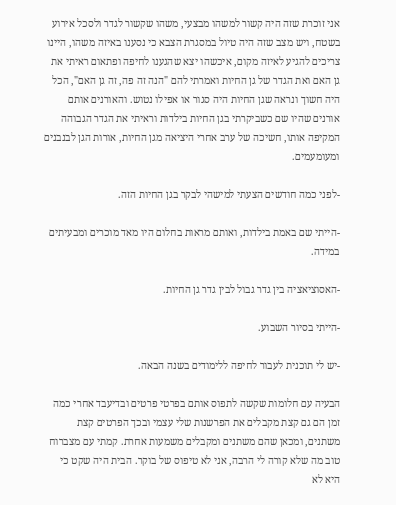אני זוכרת שזה היה קשור למשהו מבצעי, משהו שקשור לגדר ולסכל אירוע בשטח, ויש מצב שזה היה טיול במסגרת הצבא כי נסענו באיזה משהו, היינו צריכים להגיע לאיזה מקום, איכשהו יצא שהגענו לחיפה ופתאום ראיתי את גן האם ואת הגדר של גן החיות ואמרתי להם "הנה זה פה, זה גן האם", הכל היה חשוך ונראה שגן החיות היה סגור או אפילו נטוש. והאורנים אותם אורנים שהיו שם כשביקרתי בגן החיות בילדות וראיתי את הגדר הגבוהה המקיפה אותו, חשיכה של ערב אחרי היציאה מגן החיות, אורות הגן לבנבנים ומעומעמים.

-לפני כמה חודשים הצעתי למישהי לבקר בגן החיות הזה.

-הייתי שם באמת בילדות, ואותם מראות בחלום היו מאד מוכרים ומבעיתים במידה.

-האסוציאציה בין גדר גבול לבין גדר גן החיות.

-הייתי בסיור השבוע.

-יש לי תוכנית לעבור לחיפה ללימודים בשנה הבאה.

הבעיה עם חלומות שקשה לתפוס אותם בפרטי פרטים ובדיעבד אחרי כמה זמן הם גם קצת מקבלים את הפרשנות שלי עצמי ובכך הפרטים קצת משתנים, ומכאן שהם משתנים ומקבלים משמעות אחרת. קמתי עם מצברוח טוב מה שלא קורה לי הרבה, אני לא טיפוס של בוקר. הבית היה שקט כי היא לא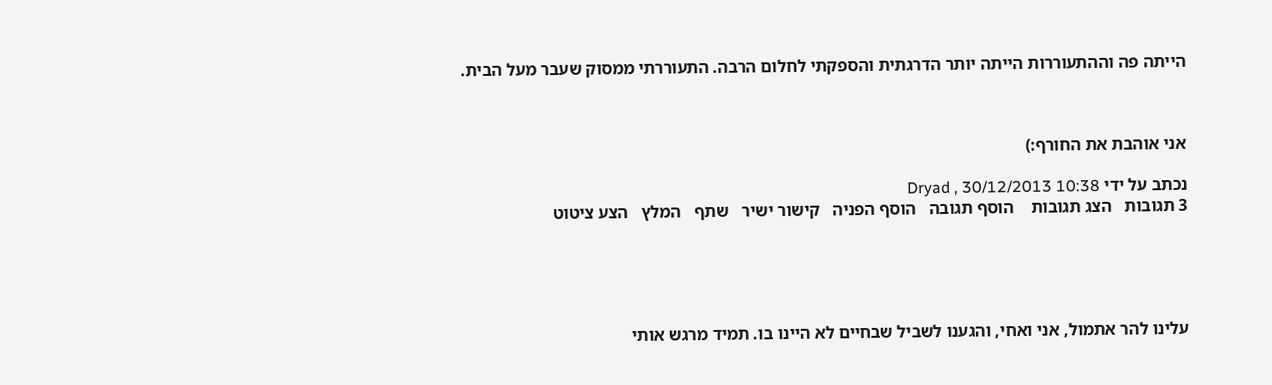הייתה פה וההתעוררות הייתה יותר הדרגתית והספקתי לחלום הרבה. התעוררתי ממסוק שעבר מעל הבית.



אני אוהבת את החורף:)

נכתב על ידי Dryad , 30/12/2013 10:38
3 תגובות   הצג תגובות    הוסף תגובה   הוסף הפניה   קישור ישיר   שתף   המלץ   הצע ציטוט





עלינו להר אתמול, אני ואחי, והגענו לשביל שבחיים לא היינו בו. תמיד מרגש אותי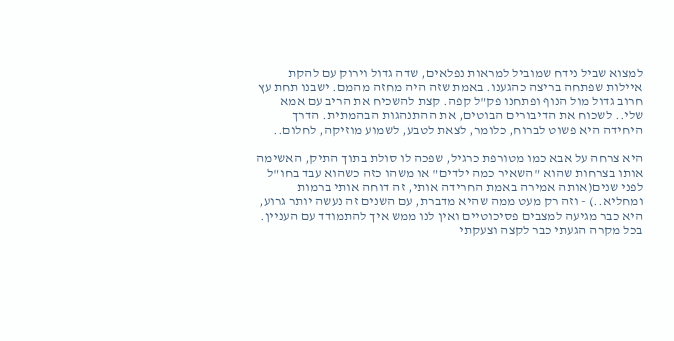למצוא שביל נידח שמוביל למראות נפלאים, שדה גדול וירוק עם להקת איילות שפתחה בריצה כהגענו. באמת שזה היה מחזה מהמם. ישבנו תחת עץ חרוב גדול מול הנוף ופתחנו פק"ל קפה. קצת להשכיח את הריב עם אמא שלי.. לשכוח את הדיבורים הבוטים, את ההתנהגות הבהמתית. הדרך היחידה היא פשוט לברוח, כלומר, לצאת לטבע, לשמוע מוזיקה, לחלום..

היא צרחה על אבא כמו מטורפת כרגיל, שפכה לו סולת בתוך התיק, האשימה אותו בצרחות שהוא "השאיר כמה ילדים" או משהו כזה כשהוא עבד בחו"ל לפני שנים(אותה אמירה באמת החרידה אותי, זה דוחה אותי ברמות ומחליא..) - וזה רק מעט ממה שהיא מדברת, עם השנים זה נעשה יותר גרוע, היא כבר מגיעה למצבים פסיכוטיים ואין לנו ממש איך להתמודד עם העניין. בכל מקרה הגעתי כבר לקצה וצעקתי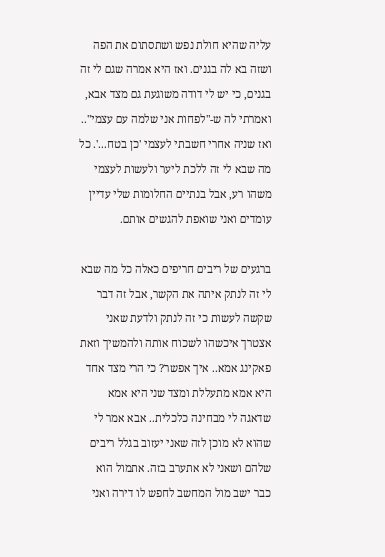עליה שהיא חולת נפש ושתסתום את הפה ושזה בא לה בגנים. ואז היא אמרה שגם לי זה בגנים, כי יש לי דודה משוגעת גם מצד אבא,  ואמרתי לה ש-"לפחות אני שלמה עם עצמי".. ואז שניה אחרי חשבתי לעצמי 'כן בטח...'. כל מה שבא לי זה ללכת ליער ולעשות לעצמי משהו רע, אבל בנתיים החלומות שלי עדיין עומדים ואני שואפת להגשים אותם.

ברגעים של ריבים חריפים כאלה כל מה שבא לי זה לנתק איתה את הקשר, אבל זה דבר שקשה לעשות כי זה לנתק ולדעת שאני אצטרך איכשהו לשכוח אותה ולהמשיך וזאת פאקינג אמא.. איך אפשר? כי הרי מצד אחד היא אמא מתעללת ומצד שני היא אמא שדאגה לי מבחינה כלכלית.. אבא אמר לי שהוא לא מוכן לזה שאני יעזוב בגלל ריבים שלהם ושאני לא אתערב בזה. אתמול הוא כבר ישב מול המחשב לחפש לו דירה ואני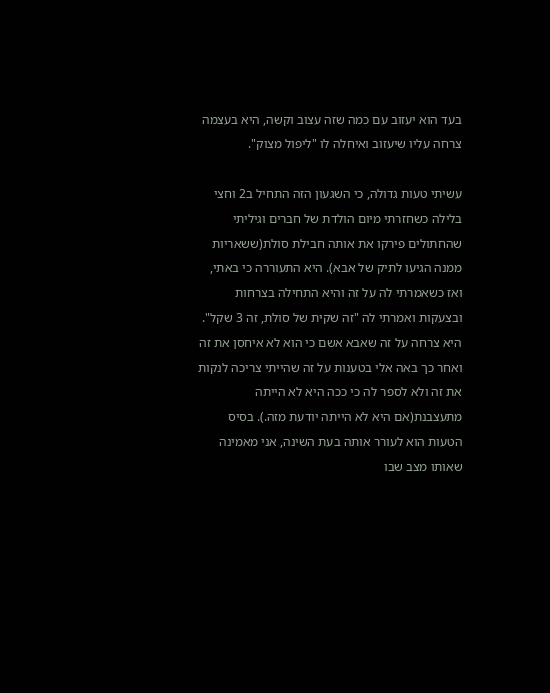בעד הוא יעזוב עם כמה שזה עצוב וקשה, היא בעצמה צרחה עליו שיעזוב ואיחלה לו "ליפול מצוק".

עשיתי טעות גדולה, כי השגעון הזה התחיל ב2 וחצי בלילה כשחזרתי מיום הולדת של חברים וגיליתי שהחתולים פירקו את אותה חבילת סולת(ששאריות ממנה הגיעו לתיק של אבא). היא התעוררה כי באתי, ואז כשאמרתי לה על זה והיא התחילה בצרחות ובצעקות ואמרתי לה "זה שקית של סולת, זה 3 שקל". היא צרחה על זה שאבא אשם כי הוא לא איחסן את זה ואחר כך באה אלי בטענות על זה שהייתי צריכה לנקות את זה ולא לספר לה כי ככה היא לא הייתה מתעצבנת(אם היא לא הייתה יודעת מזה.). בסיס הטעות הוא לעורר אותה בעת השינה, אני מאמינה שאותו מצב שבו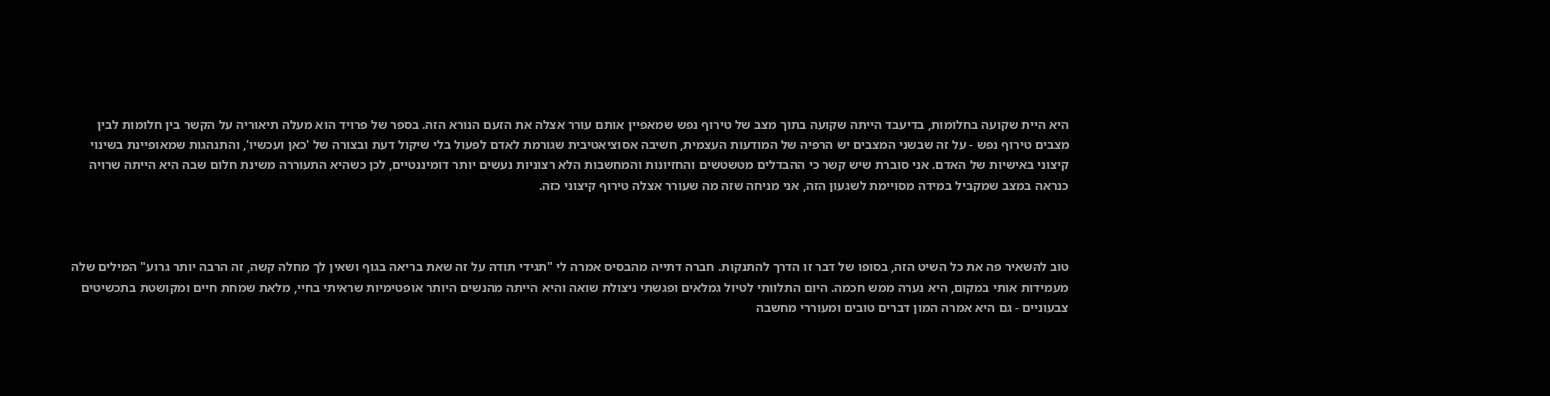היא היית שקועה בחלומות, בדיעבד הייתה שקועה בתוך מצב של טירוף נפש שמאפיין אותם עורר אצלה את הזעם הנורא הזה. בספר של פרויד הוא מעלה תיאוריה על הקשר בין חלומות לבין מצבים טירוף נפש - על זה שבשני המצבים יש הרפיה של המודעות העצמית, חשיבה אסוציאטיבית שגורמת לאדם לפעול בלי שיקול דעת ובצורה של 'כאן ועכשיו', והתנהגות שמאופיינת בשינוי קיצוני באישיות של האדם. אני סוברת שיש קשר כי ההבדלים מטשטשים והחזיונות והמחשבות הלא רצוניות נעשים יותר דומיננטיים, לכן כשהיא התעוררה משינת חלום שבה היא הייתה שרויה כנראה במצב שמקביל במידה מסויימת לשגעון הזה, אני מניחה שזה מה שעורר אצלה טירוף קיצוני כזה.



טוב להשאיר פה את כל השיט הזה, בסופו של דבר זו הדרך להתנקות. חברה דתייה מהבסיס אמרה לי "תגידי תודה על זה שאת בריאה בגוף ושאין לך מחלה קשה, זה הרבה יותר גרוע" המילים שלה מעמידות אותי במקום, היא נערה ממש חכמה. היום התלוותי לטיול גמלאים ופגשתי ניצולת שואה והיא הייתה מהנשים היותר אופטימיות שראיתי בחיי, מלאת שמחת חיים ומקושטת בתכשיטים צבעוניים - גם היא אמרה המון דברים טובים ומעוררי מחשבה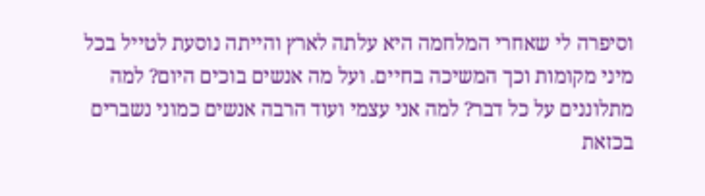וסיפרה לי שאחרי המלחמה היא עלתה לארץ והייתה נוסעת לטייל בכל מיני מקומות וכך המשיכה בחיים. ועל מה אנשים בוכים היום? למה מתלוננים על כל דבר? למה אני עצמי ועוד הרבה אנשים כמוני נשברים בכזאת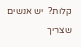קלות?  יש אנשים שצריך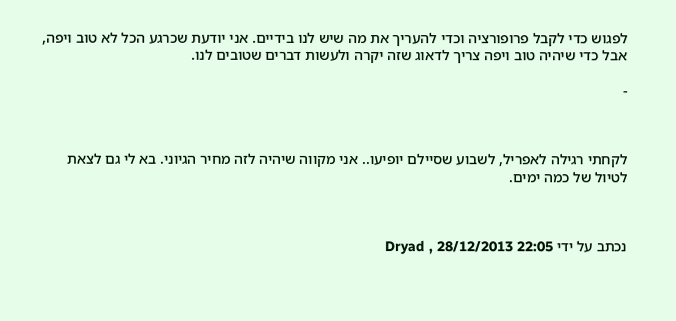לפגוש כדי לקבל פרופורציה וכדי להעריך את מה שיש לנו בידיים. אני יודעת שכרגע הכל לא טוב ויפה, אבל כדי שיהיה טוב ויפה צריך לדאוג שזה יקרה ולעשות דברים שטובים לנו.

-



לקחתי רגילה לאפריל, לשבוע שסיילם יופיעו.. אני מקווה שיהיה לזה מחיר הגיוני. בא לי גם לצאת לטיול של כמה ימים.



נכתב על ידי Dryad , 28/12/2013 22:05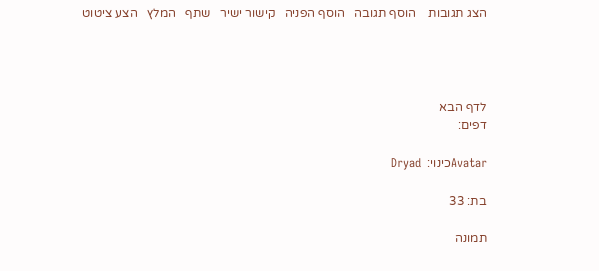הצג תגובות    הוסף תגובה   הוסף הפניה   קישור ישיר   שתף   המלץ   הצע ציטוט




לדף הבא
דפים:

Avatarכינוי:  Dryad

בת: 33

תמונה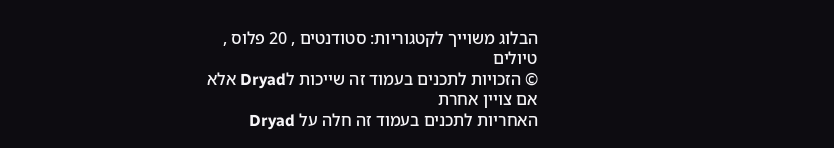הבלוג משוייך לקטגוריות: סטודנטים , 20 פלוס , טיולים
© הזכויות לתכנים בעמוד זה שייכות לDryad אלא אם צויין אחרת
האחריות לתכנים בעמוד זה חלה על Dryad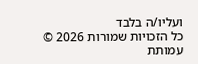ועליו/ה בלבד
כל הזכויות שמורות 2026 © עמותת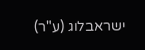ישראבלוג (ע"ר)